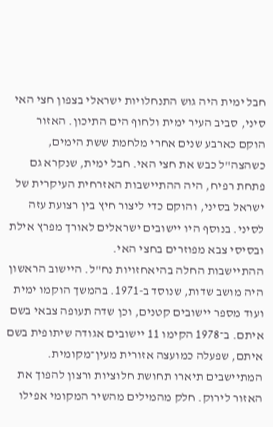חבל ימית היה גוש התנחלויות ישראלי בצפון חצי האי סיני, סביב העיר ימית ולחוף הים התיכון. האזור הוקם כארבע שנים אחרי מלחמת ששת הימים, כשהצה"ל כבש את חצי האי. חבל ימית, שנקרא גם פתחת רפיח, היה ההתיישבות האזרחית העיקרית של ישראל בסיני, והוקם כדי ליצור חיץ בין רצועת עזה לסיני. בנוסף היו יישובים ישראלים לאורך מפרץ אילת ובסיסי צבא מפוזרים בחצי האי.
ההתיישבות החלה בהיאחזויות נח"ל. היישוב הראשון היה מושב שדות, שנוסד ב-1971. בהמשך הוקמו ימית ועוד מספר יישובים קטנים, וכן שדה תעופה צבאי בשם איתם. ב־1978 הקימו 11 יישובים אגודה שיתופית בשם איתם, שפעלה כמועצה אזורית מעין־מקומית. המתיישבים תיארו תחושת חלוציות ורצון להפוך את האזור לירוק. חלק מהמילים מהשיר המקומי אפילו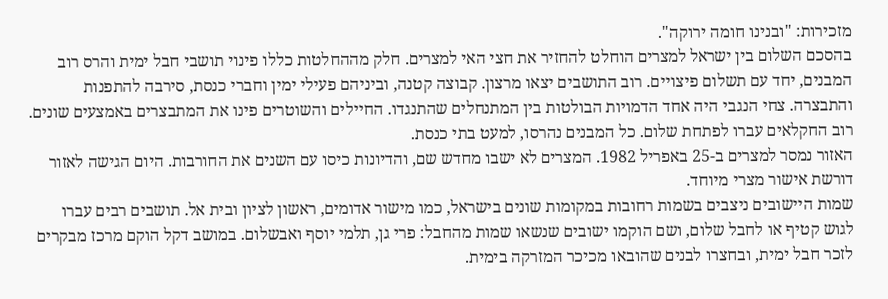מזכירות: "ובנינו חומה ירוקה".
בהסכם השלום בין ישראל למצרים הוחלט להחזיר את חצי האי למצרים. חלק מההחלטות כללו פינוי תושבי חבל ימית והרס רוב המבנים, יחד עם תשלום פיצויים. רוב התושבים יצאו מרצון. קבוצה קטנה, וביניהם פעילי ימין וחברי כנסת, סירבה להתפנות והתבצרה. צחי הנגבי היה אחד הדמויות הבולטות בין המתנחלים שהתנגדו. החיילים והשוטרים פינו את המתבצרים באמצעים שונים. רוב החקלאים עברו לפתחת שלום. כל המבנים נהרסו, למעט בתי כנסת.
האזור נמסר למצרים ב-25 באפריל 1982. המצרים לא ישבו מחדש שם, והדיונות כיסו עם השנים את החורבות. היום הגישה לאזור דורשת אישור מצרי מיוחד.
שמות היישובים ניצבים בשמות רחובות במקומות שונים בישראל, כמו מישור אדומים, ראשון לציון ובית אל. תושבים רבים עברו לגוש קטיף או לחבל שלום, ושם הוקמו ישובים שנשאו שמות מהחבל: פרי גן, תלמי יוסף ואבשלום. במושב דקל הוקם מרכז מבקרים לזכר חבל ימית, ובחצרו לבנים שהובאו מכיכר המזרקה בימית.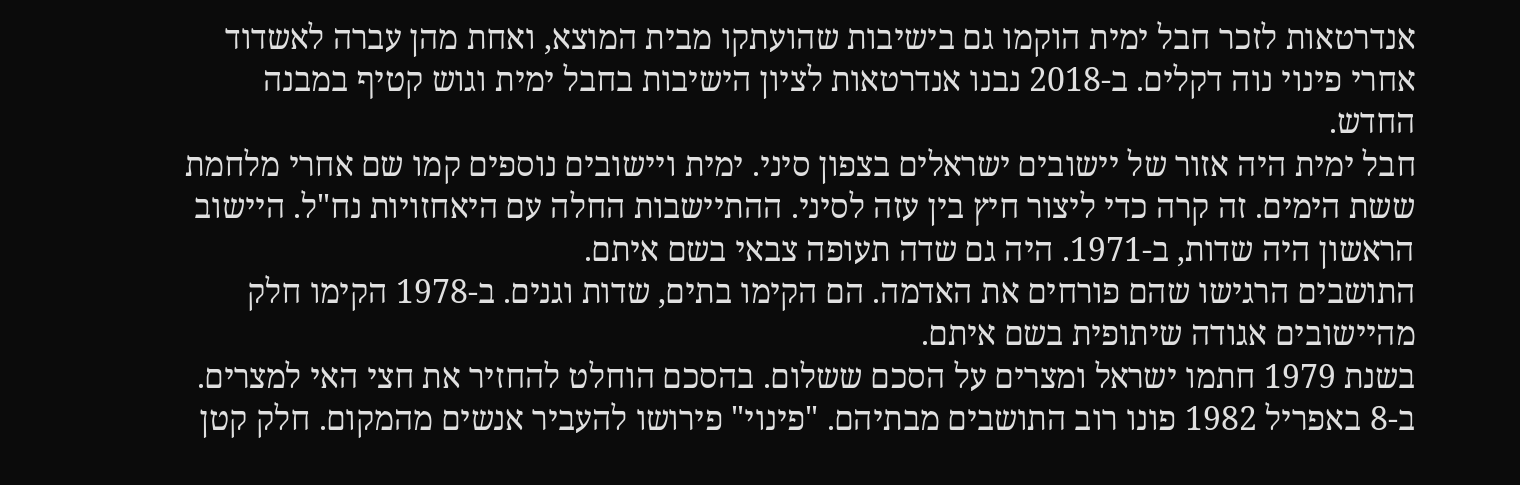אנדרטאות לזכר חבל ימית הוקמו גם בישיבות שהועתקו מבית המוצא, ואחת מהן עברה לאשדוד אחרי פינוי נוה דקלים. ב-2018 נבנו אנדרטאות לציון הישיבות בחבל ימית וגוש קטיף במבנה החדש.
חבל ימית היה אזור של יישובים ישראלים בצפון סיני. ימית ויישובים נוספים קמו שם אחרי מלחמת ששת הימים. זה קרה כדי ליצור חיץ בין עזה לסיני. ההתיישבות החלה עם היאחזויות נח"ל. היישוב הראשון היה שדות, ב-1971. היה גם שדה תעופה צבאי בשם איתם.
התושבים הרגישו שהם פורחים את האדמה. הם הקימו בתים, שדות וגנים. ב-1978 הקימו חלק מהיישובים אגודה שיתופית בשם איתם.
בשנת 1979 חתמו ישראל ומצרים על הסכם ששלום. בהסכם הוחלט להחזיר את חצי האי למצרים. ב-8 באפריל 1982 פונו רוב התושבים מבתיהם. "פינוי" פירושו להעביר אנשים מהמקום. חלק קטן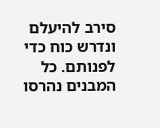סירב להיעלם ונדרש כוח כדי לפנותם. כל המבנים נהרסו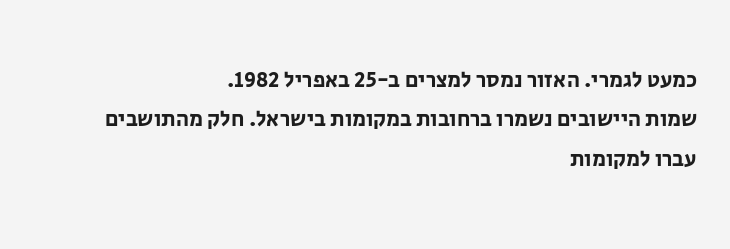כמעט לגמרי. האזור נמסר למצרים ב-25 באפריל 1982.
שמות היישובים נשמרו ברחובות במקומות בישראל. חלק מהתושבים עברו למקומות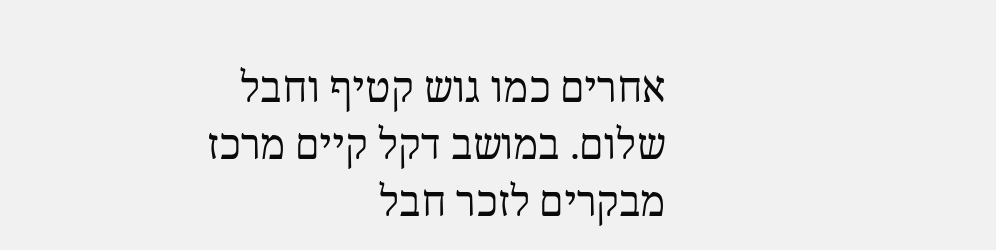אחרים כמו גוש קטיף וחבל שלום. במושב דקל קיים מרכז מבקרים לזכר חבל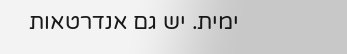ימית. יש גם אנדרטאות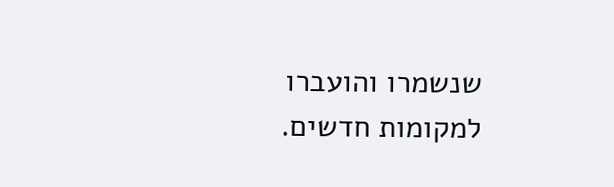שנשמרו והועברו למקומות חדשים.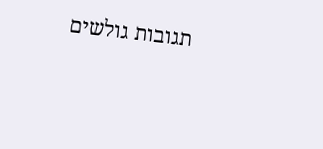תגובות גולשים